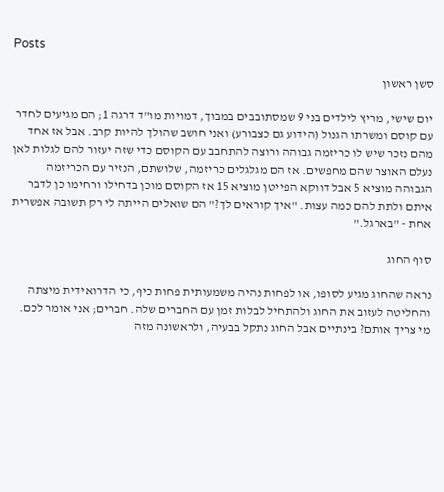Posts

סשן ראשון

יום שישי, מריץ לילדים בני 9 שמסתובבים במבוך, דמויות מו"ד דרגה 1; הם מגיעים לחדר עם קוסם ומשרתו הגנול (הידוע גם כצבורע) ואני חושב שהולך להיות קרב. אבל אז אחד מהם נזכר שיש לו כריזמה גבוהה ורוצה להתחבב עם הקוסם כדי שזה יעזור להם לגלות לאן נעלם האוצר שהם מחפשים. אז הם מגלגלים כריזמה, שלושתם, הנזיר עם הכריזמה הגבוהה מוציא 5 אבל דווקא הפייטן מוציא 15 אז הקוסם מוכן בדחילו ורחימו כן לדבר איתם ולתת להם כמה עצות. "איך קוראים לך?" הם שואלים הייתה לי רק תשובה אפשרית אחת - "בארגל."

סוף החוג

נראה שהחוג מגיע לסופו, או לפחות נהיה משמעותית פחות כיף, כי הדרואידית מיצתה והחליטה לעזוב את החוג ולהתחיל לבלות זמן עם החברים שלה. חברים; אני אומר לכם. מי צריך אותם? בינתיים אבל החוג נתקל בבעיה, ולראשונה מזה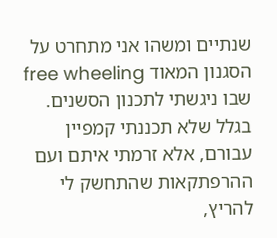שנתיים ומשהו אני מתחרט על הסגנון המאוד free wheeling שבו ניגשתי לתכנון הסשנים. בגלל שלא תכננתי קמפיין עבורם, אלא זרמתי איתם ועם ההרפתקאות שהתחשק לי להריץ,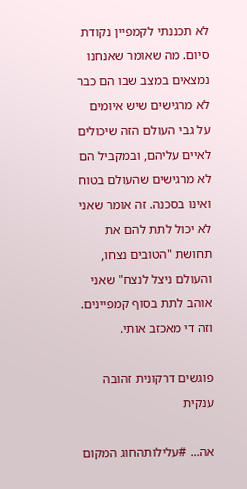לא תכננתי לקמפיין נקודת סיום. מה שאומר שאנחנו נמצאים במצב שבו הם כבר לא מרגישים שיש איומים על גבי העולם הזה שיכולים לאיים עליהם, ובמקביל הם לא מרגישים שהעולם בטוח ואינו בסכנה. זה אומר שאני לא יכול לתת להם את תחושת "הטובים נצחו, והעולם ניצל לנצח" שאני אוהב לתת בסוף קמפיינים. וזה די מאכזב אותי.

פוגשים דרקונית זהובה ענקית

אה... #עלילותהחוג המקום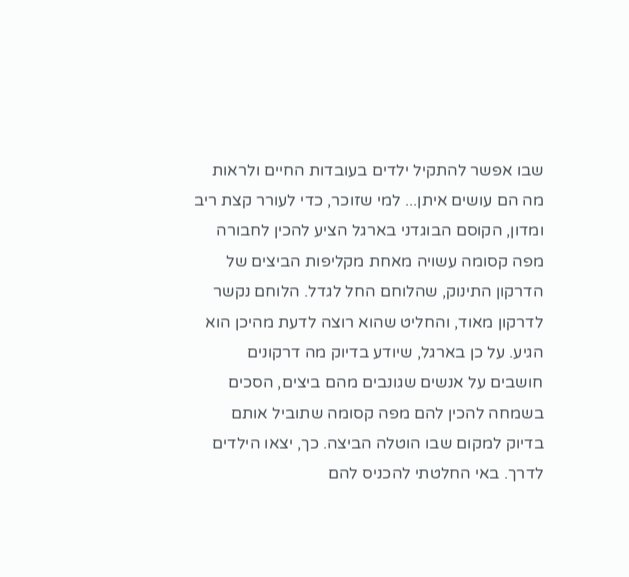שבו אפשר להתקיל ילדים בעובדות החיים ולראות מה הם עושים איתן... למי שזוכר, כדי לעורר קצת ריב ומדון, הקוסם הבוגדני בארגל הציע להכין לחבורה מפה קסומה עשויה מאחת מקליפות הביצים של הדרקון התינוק, שהלוחם החל לגדל. הלוחם נקשר לדרקון מאוד, והחליט שהוא רוצה לדעת מהיכן הוא הגיע. על כן בארגל, שיודע בדיוק מה דרקונים חושבים על אנשים שגונבים מהם ביצים, הסכים בשמחה להכין להם מפה קסומה שתוביל אותם בדיוק למקום שבו הוטלה הביצה. כך, יצאו הילדים לדרך. באי החלטתי להכניס להם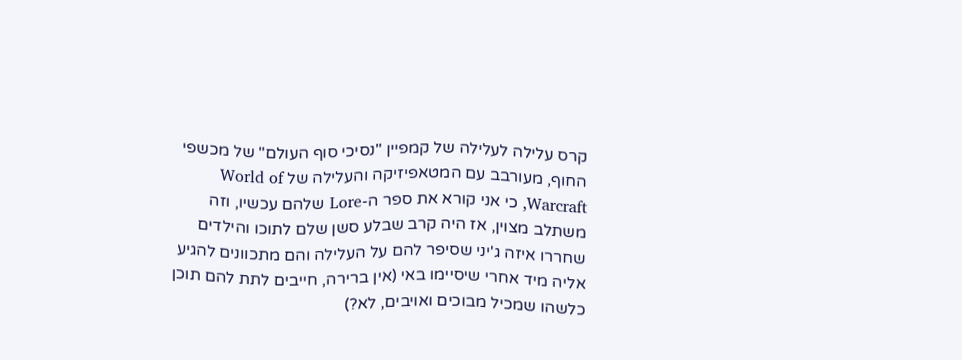קרס עלילה לעלילה של קמפיין "נסיכי סוף העולם" של מכשפי החוף, מעורבב עם המטאפיזיקה והעלילה של World of Warcraft, כי אני קורא את ספר ה-Lore שלהם עכשיו, וזה משתלב מצוין, אז היה קרב שבלע סשן שלם לתוכו והילדים שחררו איזה ג'יני שסיפר להם על העלילה והם מתכוונים להגיע אליה מיד אחרי שיסיימו באי (אין ברירה, חייבים לתת להם תוכן כלשהו שמכיל מבוכים ואויבים, לא?)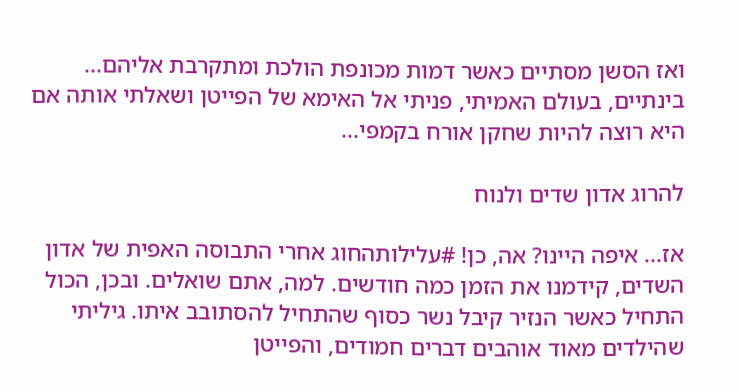ואז הסשן מסתיים כאשר דמות מכונפת הולכת ומתקרבת אליהם... בינתיים, בעולם האמיתי, פניתי אל האימא של הפייטן ושאלתי אותה אם היא רוצה להיות שחקן אורח בקמפי...

להרוג אדון שדים ולנוח

אז... איפה היינו? אה, כן! #עלילותהחוג אחרי התבוסה האפית של אדון השדים, קידמנו את הזמן כמה חודשים. למה, אתם שואלים. ובכן, הכול התחיל כאשר הנזיר קיבל נשר כסוף שהתחיל להסתובב איתו. גיליתי שהילדים מאוד אוהבים דברים חמודים, והפייטן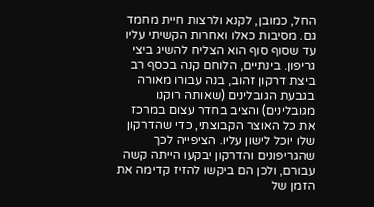החל, כמובן, לקנא ולרצות חיית מחמד גם. מסיבות כאלו ואחרות הקשיתי עליו עד שסוף סוף הוא הצליח להשיג ביצי גריפון. בינתיים, הלוחם קנה בכסף רב ביצת דרקון זהוב, בנה עבורו מאורה בגבעת הגובלינים (שאותה רוקנו מגובלינים) והציב בחדר עצום במרכז את כל האוצר הקבוצתי, כדי שהדרקון שלו יוכל לישון עליו. הציפייה לכך שהגריפונים והדרקון יבקעו הייתה קשה עבורם, ולכן הם ביקשו להזיז קדימה את הזמן של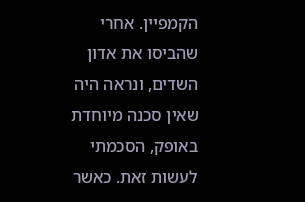הקמפיין. אחרי שהביסו את אדון השדים, ונראה היה שאין סכנה מיוחדת באופק, הסכמתי לעשות זאת. כאשר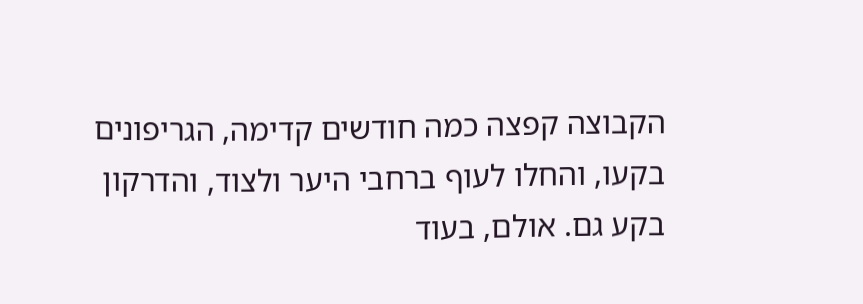הקבוצה קפצה כמה חודשים קדימה, הגריפונים בקעו, והחלו לעוף ברחבי היער ולצוד, והדרקון בקע גם. אולם, בעוד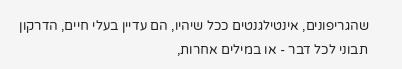שהגריפונים, אינטילגנטים ככל שיהיו, הם עדיין בעלי חיים, הדרקון תבוני לכל דבר - או במילים אחרות,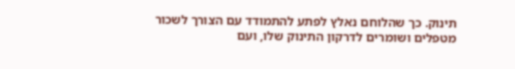תינוק. כך שהלוחם נאלץ לפתע להתמודד עם הצורך לשכור מטפלים ושומרים לדרקון התינוק שלו, ועם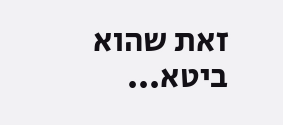זאת שהוא ביטא...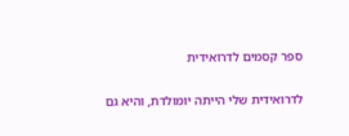ספר קסמים לדרואידית

לדרואידית שלי הייתה יומולדת, והיא גם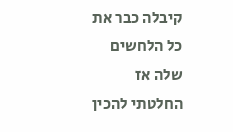קיבלה כבר את כל הלחשים שלה אז החלטתי להכין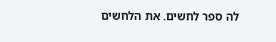לה ספר לחשים. את הלחשים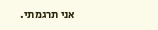אני תרגמתי.